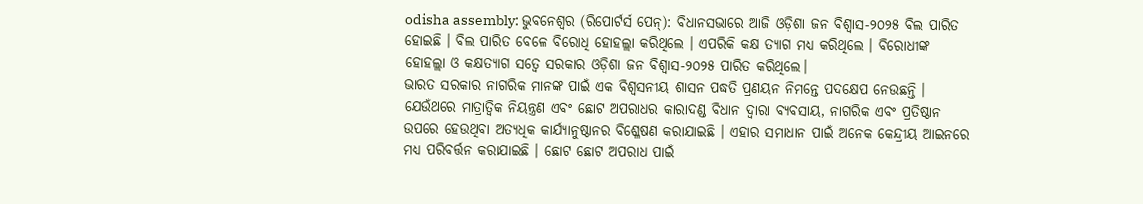odisha assembly: ଭୁବନେଶ୍ୱର (ରିପୋର୍ଟର୍ସ ପେନ୍): ବିଧାନସଭାରେ ଆଜି ଓଡ଼ିଶା ଜନ ବିଶ୍ୱାସ-୨୦୨୫ ବିଲ ପାରିତ ହୋଇଛି । ବିଲ ପାରିତ ବେଳେ ବିରୋଧି ହୋହଲ୍ଲା କରିଥିଲେ । ଏପରିକି କକ୍ଷ ତ୍ୟାଗ ମଧ୍ୟ କରିଥିଲେ । ବିରୋଧୀଙ୍କ ହୋହଲ୍ଲା ଓ କକ୍ଷତ୍ୟାଗ ସତ୍ୱେ ସରକାର ଓଡ଼ିଶା ଜନ ବିଶ୍ୱାସ-୨୦୨୫ ପାରିତ କରିଥିଲେ।
ଭାରତ ସରକାର ନାଗରିକ ମାନଙ୍କ ପାଇଁ ଏକ ବିଶ୍ୱସନୀୟ ଶାସନ ପଦ୍ଧତି ପ୍ରଣୟନ ନିମନ୍ତେ ପଦକ୍ଷେପ ନେଉଛନ୍ତି । ଯେଉଁଥରେ ମାତ୍ରାତ୍ୱିକ ନିୟନ୍ତ୍ରଣ ଏବଂ ଛୋଟ ଅପରାଧର କାରାଦଣ୍ଡ ବିଧାନ ଦ୍ୱାରା ବ୍ୟବସାୟ, ନାଗରିକ ଏବଂ ପ୍ରତିଷ୍ଠାନ ଉପରେ ହେଉଥିବା ଅତ୍ୟଧିକ କାର୍ଯ୍ୟାନୁଷ୍ଠାନର ବିଶ୍ଳେଷଣ କରାଯାଇଛି । ଏହାର ସମାଧାନ ପାଇଁ ଅନେକ କେନ୍ଦ୍ରୀୟ ଆଇନରେ ମଧ୍ୟ ପରିବର୍ତ୍ତନ କରାଯାଇଛି । ଛୋଟ ଛୋଟ ଅପରାଧ ପାଇଁ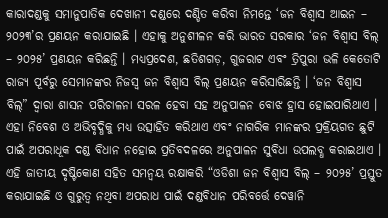କାରାଦଣ୍ଡକୁ ସମାନୁପାତିକ ଦେଖାନୀ ଦଣ୍ଡରେ ଦଣ୍ଡିତ କରିବା ନିମନ୍ତେ ‘ଜନ ବିଶ୍ୱାସ ଆଇନ – ୨୦୨୩’ର ପ୍ରଣୟନ କରାଯାଇଛି । ଏହାକୁ ଅନୁଶୀଳନ କରି ଭାରତ ସରକାର ‘ଜନ ବିଶ୍ୱାସ ବିଲ୍ – ୨୦୨୫’ ପ୍ରଣୟନ କରିଛନ୍ତି । ମଧ୍ୟପ୍ରଦେଶ, ଛତିଶଗଡ଼, ଗୁଜରାଟ ଏବଂ ତ୍ରିପୁରା ଭଳି କେତୋଟି ରାଜ୍ୟ ପୂର୍ବରୁ ସେମାନଙ୍କର ନିଜସ୍ୱ ଜନ ବିଶ୍ୱାସ ବିଲ୍ ପ୍ରଣୟନ କରିସାରିଛନ୍ତି । ‘ଜନ ବିଶ୍ୱାସ ବିଲ୍” ଦ୍ୱାରା ଶାସନ ପରିଚାଳନା ସରଳ ହେବା ସହ ଅନୁପାଳନ ବୋଝ ହ୍ରାସ ହୋଇପାରିଥାଏ । ଏହା ନିବେଶ ଓ ଅଭିବୃଦ୍ଧିକୁ ମଧ୍ୟ ଉତ୍ସାହିତ କରିଥାଏ ଏବଂ ନାଗରିକ ମାନଙ୍କର ପ୍ରକ୍ରିୟଗତ ଛୁଟି ପାଇଁ ଅପରାଧୂକ ଦଣ୍ଡ ବିଧାନ ନହୋଇ ପ୍ରତିବଦଳରେ ଅନୁପାଳନ ସୁବିଧା ଉପଲବ୍ଧ କରାଇଥାଏ ।
ଏହି ଜାତୀୟ ଦୃଷ୍ଟିକୋଣ ସହିତ ସମନ୍ୱୟ ରକ୍ଷାକରି “ଓଡିଶା ଜନ ବିଶ୍ୱାସ ବିଲ୍ – ୨୦୨୫’ ପ୍ରସ୍ତୁତ କରାଯାଇଛି ଓ ଗୁରୁତ୍ୱ ନଥିବା ଅପରାଧ ପାଇଁ ଦଣ୍ଡବିଧାନ ପରିବର୍ତ୍ତେ ଦେୱାନି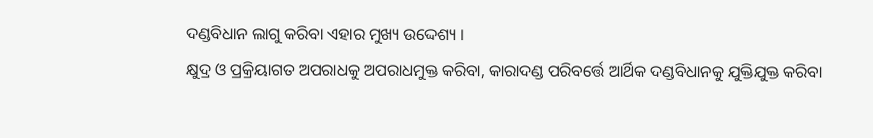ଦଣ୍ଡବିଧାନ ଲାଗୁ କରିବା ଏହାର ମୁଖ୍ୟ ଉଦ୍ଦେଶ୍ୟ ।
କ୍ଷୁଦ୍ର ଓ ପ୍ରକ୍ରିୟାଗତ ଅପରାଧକୁ ଅପରାଧମୁକ୍ତ କରିବା, କାରାଦଣ୍ଡ ପରିବର୍ତ୍ତେ ଆର୍ଥିକ ଦଣ୍ଡବିଧାନକୁ ଯୁକ୍ତିଯୁକ୍ତ କରିବା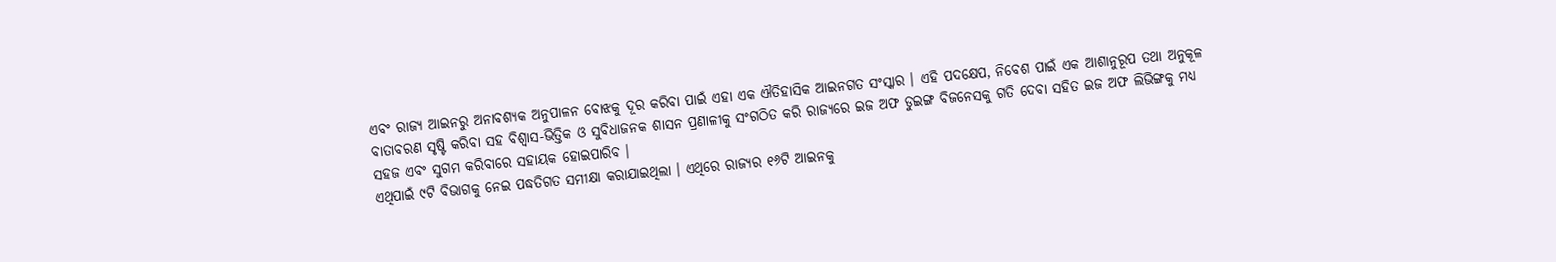ଏବଂ ରାଜ୍ୟ ଆଇନରୁ ଅନାବଶ୍ୟକ ଅନୁପାଳନ ବୋଝକୁ ଦୂର କରିବା ପାଇଁ ଏହା ଏକ ଐତିହାସିକ ଆଇନଗତ ସଂସ୍କାର । ଏହି ପଦକ୍ଷେପ, ନିବେଶ ପାଇଁ ଏକ ଆଶାନୁରୂପ ତଥା ଅନୁକୂଳ ବାତାବରଣ ସୃଷ୍ଟି କରିବା ସହ ବିଶ୍ୱାସ-ଭିତ୍ତିକ ଓ ସୁବିଧାଜନକ ଶାସନ ପ୍ରଣାଳୀକୁ ସଂଗଠିତ କରି ରାଜ୍ୟରେ ଇଜ ଅଫ ଡୁଇଙ୍ଗ ବିଜନେସକୁ ଗତି ଦେବା ସହିତ ଇଜ ଅଫ ଲିଭିଙ୍ଗକୁ ମଧ୍ୟ ସହଜ ଏବଂ ସୁଗମ କରିବାରେ ସହାୟକ ହୋଇପାରିବ ।
ଏଥିପାଇଁ ୯ଟି ବିଭାଗକୁ ନେଇ ପଦ୍ଧତିଗତ ସମୀକ୍ଷା କରାଯାଇଥିଲା । ଏଥିରେ ରାଜ୍ୟର ୧୬ଟି ଆଇନକୁ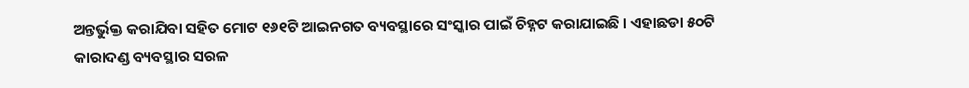ଅନ୍ତର୍ଭୁକ୍ତ କରାଯିବା ସହିତ ମୋଟ ୧୬୧ଟି ଆଇନଗତ ବ୍ୟବସ୍ଥାରେ ସଂସ୍କାର ପାଇଁ ଚିହ୍ନଟ କରାଯାଇଛି । ଏହାଛଡା ୫୦ଟି କାରାଦଣ୍ଡ ବ୍ୟବସ୍ଥାର ସରଳ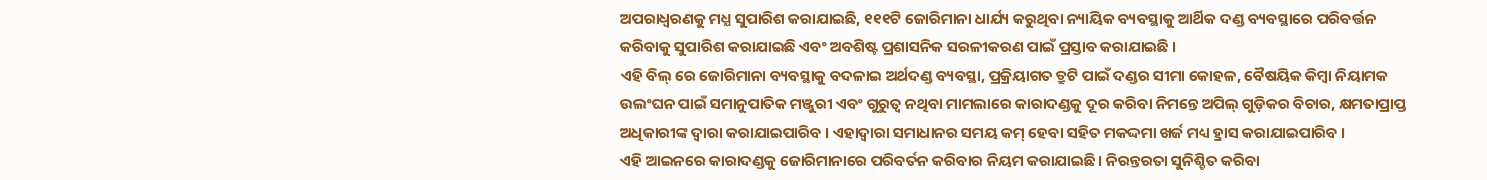ଅପରାଧ୍ୱରଣକୁ ମଧ୍ଯ ସୁପାରିଶ କରାଯାଇଛି, ୧୧୧ଟି ଜୋରିମାନା ଧାର୍ଯ୍ୟ କରୁଥିବା ନ୍ୟାୟିକ ବ୍ୟବସ୍ଥାକୁ ଆର୍ଥିକ ଦଣ୍ଡ ବ୍ୟବସ୍ଥାରେ ପରିବର୍ତ୍ତନ କରିବାକୁ ସୁପାରିଶ କରାଯାଇଛି ଏବଂ ଅବଶିଷ୍ଟ ପ୍ରଶାସନିକ ସରଳୀକରଣ ପାଇଁ ପ୍ରସ୍ତାବ କରାଯାଇଛି ।
ଏହି ବିଲ୍ ରେ ଜୋରିମାନା ବ୍ୟବସ୍ଥାକୁ ବଦଳାଇ ଅର୍ଥଦଣ୍ଡ ବ୍ୟବସ୍ଥା, ପ୍ରକ୍ରିୟାଗତ ତ୍ରୁଟି ପାଇଁ ଦଣ୍ଡର ସୀମା କୋହଳ, ବୈଷୟିକ କିମ୍ବା ନିୟାମକ ଉଲଂଘନ ପାଇଁ ସମାନୁପାତିକ ମଞ୍ଜୁରୀ ଏବଂ ଗୁରୁତ୍ୱ ନଥିବା ମାମଲାରେ କାରାଦଣ୍ଡକୁ ଦୂର କରିବା ନିମନ୍ତେ ଅପିଲ୍ ଗୁଡ଼ିକର ବିଚାର, କ୍ଷମତାପ୍ରାପ୍ତ ଅଧିକାରୀଙ୍କ ଦ୍ୱାରା କରାଯାଇପାରିବ । ଏହାଦ୍ୱାରା ସମାଧାନର ସମୟ କମ୍ ହେବା ସହିତ ମକଦ୍ଦମା ଖର୍ଜ ମଧ୍ୟ ହ୍ରାସ କରାଯାଇପାରିବ ।
ଏହି ଆଇନରେ କାରାଦଣ୍ଡକୁ ଜୋରିମାନାରେ ପରିବର୍ତନ କରିବାର ନିୟମ କରାଯାଇଛି । ନିରନ୍ତରତା ସୁନିଶ୍ଚିତ କରିବା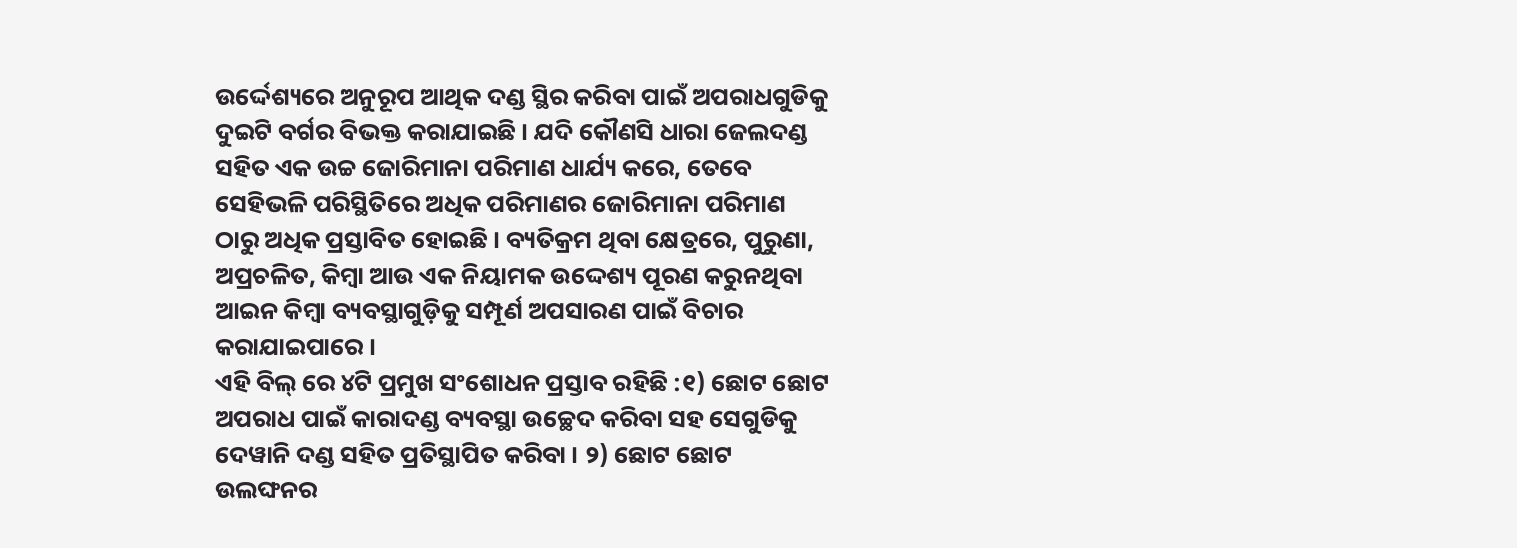ଉର୍ଦ୍ଦେଶ୍ୟରେ ଅନୁରୂପ ଆଥିକ ଦଣ୍ଡ ସ୍ଥିର କରିବା ପାଇଁ ଅପରାଧଗୁଡିକୁ ଦୁଇଟି ବର୍ଗର ବିଭକ୍ତ କରାଯାଇଛି । ଯଦି କୌଣସି ଧାରା ଜେଲଦଣ୍ଡ ସହିତ ଏକ ଉଚ୍ଚ ଜୋରିମାନା ପରିମାଣ ଧାର୍ଯ୍ୟ କରେ, ତେବେ ସେହିଭଳି ପରିସ୍ଥିତିରେ ଅଧିକ ପରିମାଣର ଜୋରିମାନା ପରିମାଣ ଠାରୁ ଅଧିକ ପ୍ରସ୍ତାବିତ ହୋଇଛି । ବ୍ୟତିକ୍ରମ ଥିବା କ୍ଷେତ୍ରରେ, ପୁରୁଣା, ଅପ୍ରଚଳିତ, କିମ୍ବା ଆଉ ଏକ ନିୟାମକ ଉଦ୍ଦେଶ୍ୟ ପୂରଣ କରୁନଥିବା ଆଇନ କିମ୍ବା ବ୍ୟବସ୍ଥାଗୁଡ଼ିକୁ ସମ୍ପୂର୍ଣ ଅପସାରଣ ପାଇଁ ବିଚାର କରାଯାଇପାରେ ।
ଏହି ବିଲ୍ ରେ ୪ଟି ପ୍ରମୁଖ ସଂଶୋଧନ ପ୍ରସ୍ତାବ ରହିଛି :୧) ଛୋଟ ଛୋଟ ଅପରାଧ ପାଇଁ କାରାଦଣ୍ଡ ବ୍ୟବସ୍ଥା ଉଚ୍ଛେଦ କରିବା ସହ ସେଗୁଡିକୁ ଦେୱାନି ଦଣ୍ଡ ସହିତ ପ୍ରତିସ୍ଥାପିତ କରିବା । ୨) ଛୋଟ ଛୋଟ ଉଲଙ୍ଘନର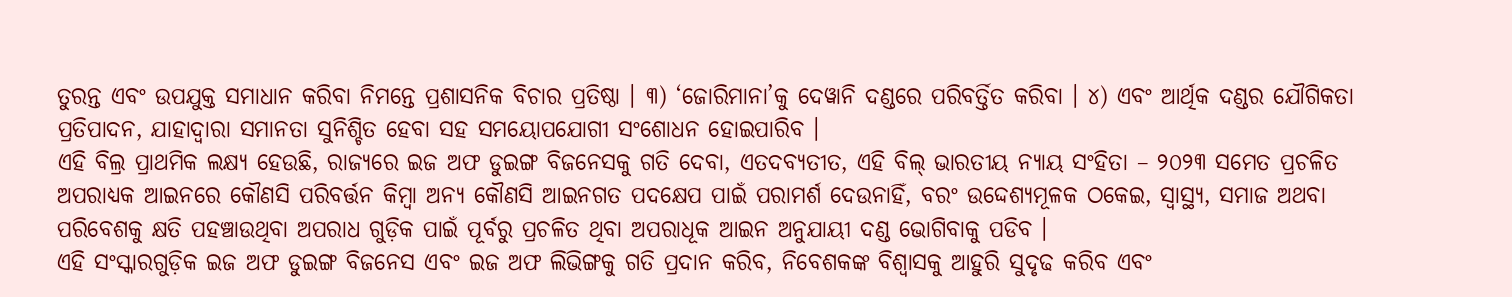ତୁରନ୍ତ ଏବଂ ଉପଯୁକ୍ତ ସମାଧାନ କରିବା ନିମନ୍ତେ ପ୍ରଶାସନିକ ବିଚାର ପ୍ରତିଷ୍ଠା । ୩) ‘ଜୋରିମାନା’କୁ ଦେୱାନି ଦଣ୍ଡରେ ପରିବର୍ତ୍ତିତ କରିବା । ୪) ଏବଂ ଆର୍ଥିକ ଦଣ୍ଡର ଯୌଗିକତା ପ୍ରତିପାଦନ, ଯାହାଦ୍ୱାରା ସମାନତା ସୁନିଶ୍ଚିତ ହେବା ସହ ସମୟୋପଯୋଗୀ ସଂଶୋଧନ ହୋଇପାରିବ ।
ଏହି ବିଲ୍ର ପ୍ରାଥମିକ ଲକ୍ଷ୍ୟ ହେଉଛି, ରାଜ୍ୟରେ ଇଜ ଅଫ ଡୁଇଙ୍ଗ ବିଜନେସକୁ ଗତି ଦେବା, ଏତଦବ୍ୟତୀତ, ଏହି ବିଲ୍ ଭାରତୀୟ ନ୍ୟାୟ ସଂହିତା – ୨୦୨୩ ସମେତ ପ୍ରଚଳିତ ଅପରାଧ୍ୟକ ଆଇନରେ କୌଣସି ପରିବର୍ତ୍ତନ କିମ୍ବା ଅନ୍ୟ କୌଣସି ଆଇନଗତ ପଦକ୍ଷେପ ପାଇଁ ପରାମର୍ଶ ଦେଉନାହିଁ, ବରଂ ଉଦ୍ଦେଶ୍ୟମୂଳକ ଠକେଇ, ସ୍ୱାସ୍ଥ୍ୟ, ସମାଜ ଅଥବା ପରିବେଶକୁ କ୍ଷତି ପହଞ୍ଚାଉଥିବା ଅପରାଧ ଗୁଡ଼ିକ ପାଇଁ ପୂର୍ବରୁ ପ୍ରଚଳିତ ଥିବା ଅପରାଧୂକ ଆଇନ ଅନୁଯାୟୀ ଦଣ୍ଡ ଭୋଗିବାକୁ ପଡିବ ।
ଏହି ସଂସ୍କାରଗୁଡ଼ିକ ଇଜ ଅଫ ଡୁଇଙ୍ଗ ବିଜନେସ ଏବଂ ଇଜ ଅଫ ଲିଭିଙ୍ଗକୁ ଗତି ପ୍ରଦାନ କରିବ, ନିବେଶକଙ୍କ ବିଶ୍ୱାସକୁ ଆହୁରି ସୁଦୃଢ କରିବ ଏବଂ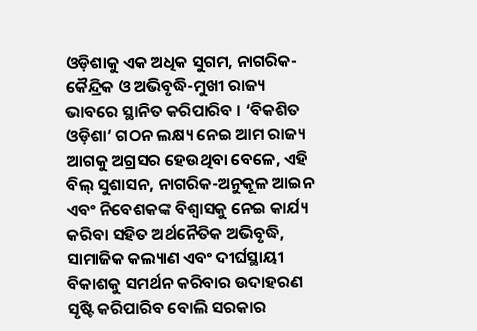ଓଡ଼ିଶାକୁ ଏକ ଅଧିକ ସୁଗମ, ନାଗରିକ- କୈନ୍ଦ୍ରିକ ଓ ଅଭିବୃଦ୍ଧି-ମୁଖୀ ରାଜ୍ୟ ଭାବରେ ସ୍ଥାନିତ କରିପାରିବ । ‘ବିକଶିତ ଓଡ଼ିଶା’ ଗଠନ ଲକ୍ଷ୍ୟ ନେଇ ଆମ ରାଜ୍ୟ ଆଗକୁ ଅଗ୍ରସର ହେଉଥିବା ବେଳେ, ଏହି ବିଲ୍ ସୁଶାସନ, ନାଗରିକ-ଅନୁକୂଳ ଆଇନ ଏବଂ ନିବେଶକଙ୍କ ବିଶ୍ୱାସକୁ ନେଇ କାର୍ଯ୍ୟ କରିବା ସହିତ ଅର୍ଥନୈତିକ ଅଭିବୃଦ୍ଧି, ସାମାଜିକ କଲ୍ୟାଣ ଏବଂ ଦୀର୍ଘସ୍ଥାୟୀ ବିକାଶକୁ ସମର୍ଥନ କରିବାର ଉଦାହରଣ ସୃଷ୍ଟି କରିପାରିବ ବୋଲି ସରକାର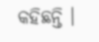କହିଛନ୍ତି ।